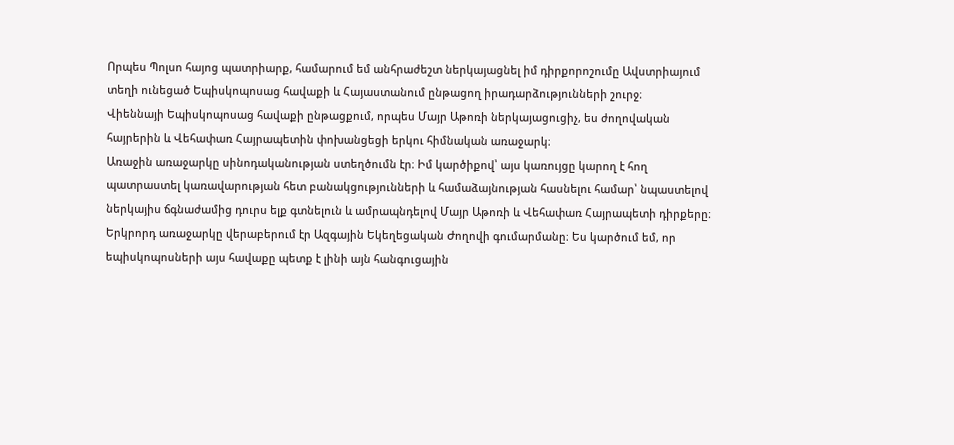Որպես Պոլսո հայոց պատրիարք, համարում եմ անհրաժեշտ ներկայացնել իմ դիրքորոշումը Ավստրիայում տեղի ունեցած Եպիսկոպոսաց հավաքի և Հայաստանում ընթացող իրադարձությունների շուրջ։
Վիեննայի Եպիսկոպոսաց հավաքի ընթացքում, որպես Մայր Աթոռի ներկայացուցիչ, ես ժողովական հայրերին և Վեհափառ Հայրապետին փոխանցեցի երկու հիմնական առաջարկ։
Առաջին առաջարկը սինոդականության ստեղծումն էր։ Իմ կարծիքով՝ այս կառույցը կարող է հող պատրաստել կառավարության հետ բանակցությունների և համաձայնության հասնելու համար՝ նպաստելով ներկայիս ճգնաժամից դուրս ելք գտնելուն և ամրապնդելով Մայր Աթոռի և Վեհափառ Հայրապետի դիրքերը։
Երկրորդ առաջարկը վերաբերում էր Ազգային Եկեղեցական Ժողովի գումարմանը։ Ես կարծում եմ, որ եպիսկոպոսների այս հավաքը պետք է լինի այն հանգուցային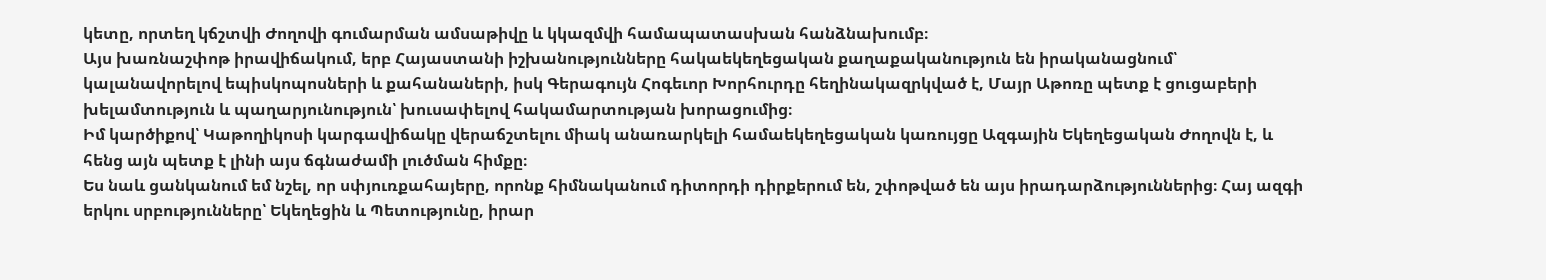կետը, որտեղ կճշտվի Ժողովի գումարման ամսաթիվը և կկազմվի համապատասխան հանձնախումբ։
Այս խառնաշփոթ իրավիճակում, երբ Հայաստանի իշխանությունները հակաեկեղեցական քաղաքականություն են իրականացնում՝ կալանավորելով եպիսկոպոսների և քահանաների, իսկ Գերագույն Հոգեւոր Խորհուրդը հեղինակազրկված է, Մայր Աթոռը պետք է ցուցաբերի խելամտություն և պաղարյունություն՝ խուսափելով հակամարտության խորացումից։
Իմ կարծիքով՝ Կաթողիկոսի կարգավիճակը վերաճշտելու միակ անառարկելի համաեկեղեցական կառույցը Ազգային Եկեղեցական Ժողովն է, և հենց այն պետք է լինի այս ճգնաժամի լուծման հիմքը։
Ես նաև ցանկանում եմ նշել, որ սփյուռքահայերը, որոնք հիմնականում դիտորդի դիրքերում են, շփոթված են այս իրադարձություններից։ Հայ ազգի երկու սրբությունները՝ Եկեղեցին և Պետությունը, իրար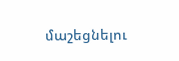մաշեցնելու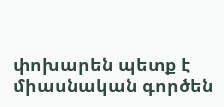փոխարեն պետք է միասնական գործեն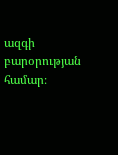ազգի բարօրության համար։